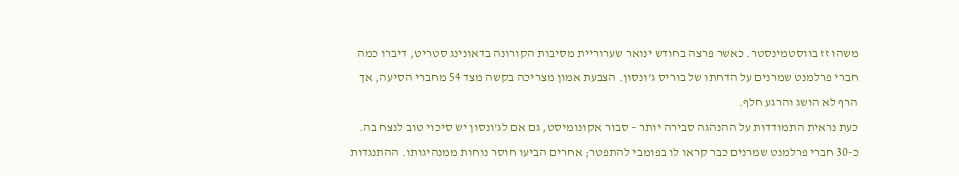משהו זז בווסטמינסטר. כאשר פרצה בחודש ינואר שערוריית מסיבות הקורונה בדאונינג סטריט, דיברו כמה חברי פרלמנט שמרנים על הדחתו של בוריס ג'ונסון. הצבעת אמון מצריכה בקשה מצד 54 מחברי הסיעה, אך הרף לא הושג והרגע חלף.
כעת נראית התמודדות על ההנהגה סבירה יותר – סבור אקונומיסט, גם אם לג'ונסון יש סיכוי טוב לנצח בה. כ-30 חברי פרלמנט שמרנים כבר קראו לו בפומבי להתפטר; אחרים הביעו חוסר נוחות ממנהיגותו. ההתנגדות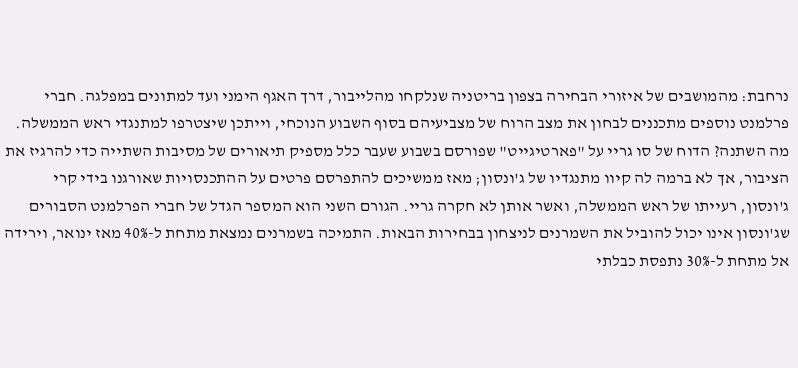נרחבת: מהמושבים של איזורי הבחירה בצפון בריטניה שנלקחו מהלייבור, דרך האגף הימני ועד למתונים במפלגה. חברי פרלמנט נוספים מתכננים לבחון את מצב הרוח של מצביעיהם בסוף השבוע הנוכחי, וייתכן שיצטרפו למתנגדי ראש הממשלה.
מה השתנה? הדוח של סו גריי על "פארטיגייט" שפורסם בשבוע שעבר כלל מספיק תיאורים של מסיבות השתייה כדי להרגיז את הציבור, אך לא ברמה לה קיוו מתנגדיו של ג'ונסון; מאז ממשיכים להתפרסם פרטים על ההתכנסויות שאורגנו בידי קרי ג'ונסון, רעייתו של ראש הממשלה, ואשר אותן לא חקרה גריי. הגורם השני הוא המספר הגדל של חברי הפרלמנט הסבורים שג'ונסון אינו יכול להוביל את השמרנים לניצחון בבחירות הבאות. התמיכה בשמרנים נמצאת מתחת ל-40% מאז ינואר, וירידה אל מתחת ל-30% נתפסת כבלתי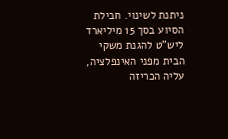ניתנת לשינוי. חבילת הסיוע בסך 15 מיליארד ליש"ט להגנת משקי הבית מפני האינפלציה, עליה הכריזה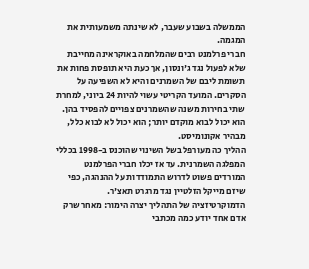הממשלה בשבוע שעבר, לא שינתה משמעותית את המגמה.
חברי פרלמנט רבים שהמלחמה באוקראינה מחייבת שלא לפעול נגד ג'ונסון, אך כעת היא תופסת פחות את תשומת ליבם של השמרנים והיא לא השפיעה על הסקרים. המועד הקריטי עשוי להיות 24 ביוני, למחרת שתי בחירות משנה שהשמרנים צפויים להפסיד בהן. הוא יכול לבוא מוקדם יותר; הוא יכול לא לבוא כלל, מבהיר אקונומיסט.
ההליך כה מעורפל בשל השינוי שהוכנס ב-1998 בכללי המפלגה השמרנית. עד אז יכלו חברי הפרלמנט המורדים פשוט לדרוש התמודדות על ההנהגה, כפי שיזם מייקל הזלטיין נגד מרגרט תאצ'ר. הדמוקרטיזציה של התהליך יצרה הימור: מאחר שרק אדם אחד יודע כמה מכתבי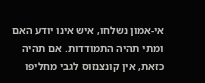אי-אמון נשלחו, איש אינו יודע האם ומתי תהיה התמודדות. אם תהיה כזאת, אין קונצנזוס לגבי מחליפו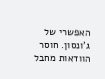האפשרי של ג'ונסון. חוסר הוודאות מחבל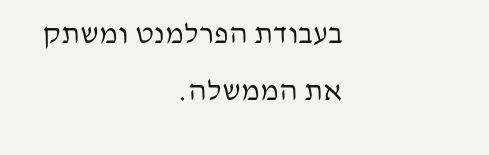בעבודת הפרלמנט ומשתק את הממשלה.